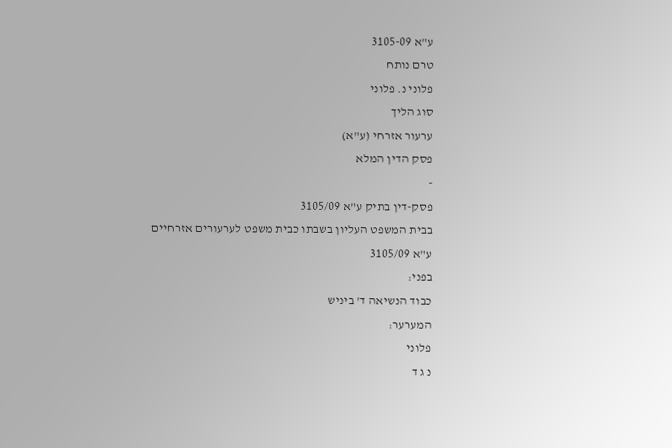ע"א 3105-09
טרם נותח
פלוני נ. פלוני
סוג הליך
ערעור אזרחי (ע"א)
פסק הדין המלא
-
פסק-דין בתיק ע"א 3105/09
בבית המשפט העליון בשבתו כבית משפט לערעורים אזרחיים
ע"א 3105/09
בפני:
כבוד הנשיאה ד' ביניש
המערער:
פלוני
נ ג ד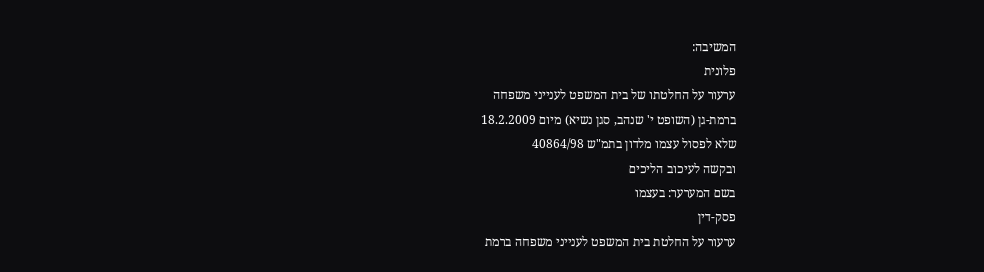המשיבה:
פלונית
ערעור על החלטתו של בית המשפט לענייני משפחה
ברמת-גן (השופט י' שנהב, סגן נשיא) מיום 18.2.2009
שלא לפסול עצמו מלדון בתמ"ש 40864/98
ובקשה לעיכוב הליכים
בשם המערער: בעצמו
פסק-דין
ערעור על החלטת בית המשפט לענייני משפחה ברמת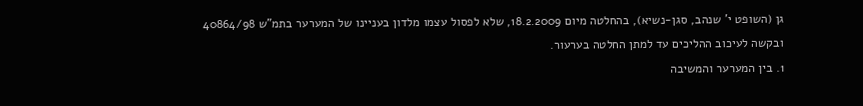גן (השופט י' שנהב, סגן-נשיא), בהחלטה מיום 18.2.2009, שלא לפסול עצמו מלדון בעניינו של המערער בתמ"ש 40864/98 ובקשה לעיכוב ההליכים עד למתן החלטה בערעור.
1. בין המערער והמשיבה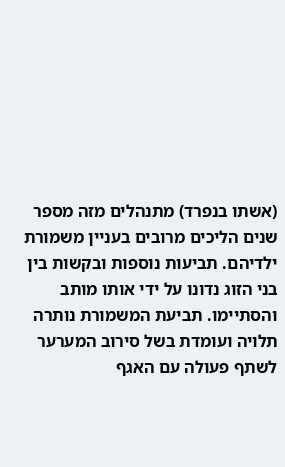(אשתו בנפרד) מתנהלים מזה מספר שנים הליכים מרובים בעניין משמורת ילדיהם. תביעות נוספות ובקשות בין בני הזוג נדונו על ידי אותו מותב והסתיימו. תביעת המשמורת נותרה תלויה ועומדת בשל סירוב המערער לשתף פעולה עם האגף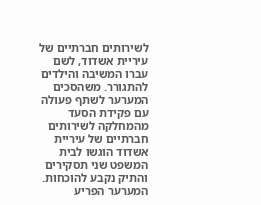לשירותים חברתיים של עיריית אשדוד, לשם עברו המשיבה והילדים להתגורר. משהסכים המערער לשתף פעולה עם פקידת הסעד מהמחלקה לשירותים חברתיים של עיריית אשדוד הוגשו לבית המשפט שני תסקירים והתיק נקבע להוכחות. המערער הפריע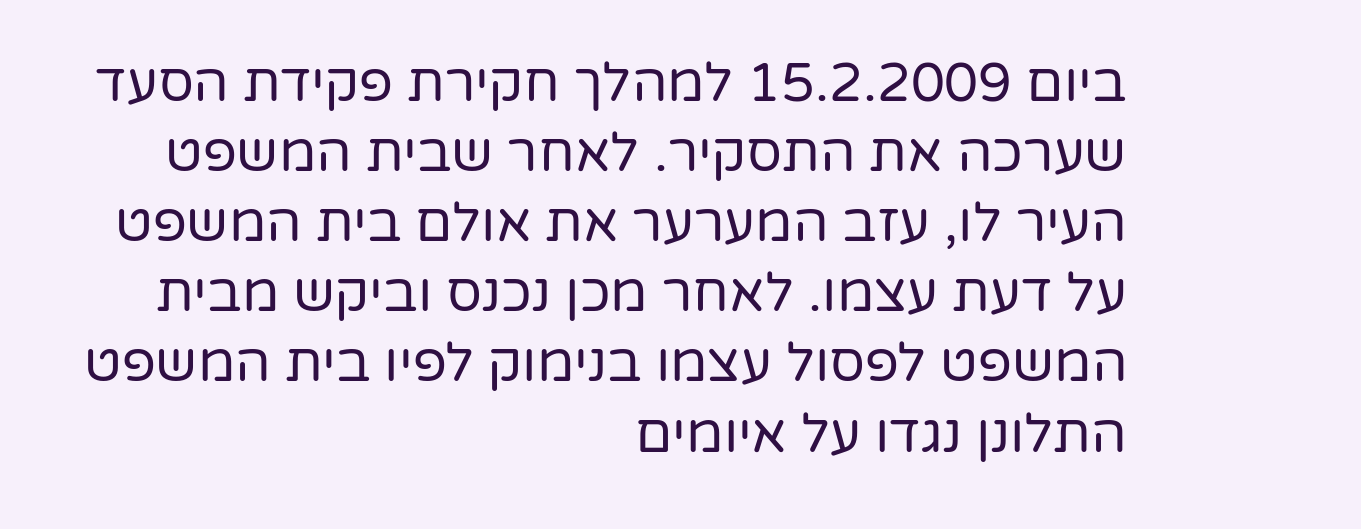ביום 15.2.2009 למהלך חקירת פקידת הסעד שערכה את התסקיר. לאחר שבית המשפט העיר לו, עזב המערער את אולם בית המשפט על דעת עצמו. לאחר מכן נכנס וביקש מבית המשפט לפסול עצמו בנימוק לפיו בית המשפט התלונן נגדו על איומים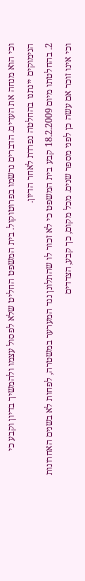וכי הוא מנחה את העדים. הדברים נרשמו בפרוטוקול. בית המשפט החליט שלא לפסול עצמו ולהמשיך בדיון וקבע כי הנימוקים יינתנו בהחלטה נפרדת לאחר הדיון.
2. בהחלטתו מיום 18.2.2009 קבע בית המשפט כי לא זכור לו שהתלונן נגד המערער במשטרה, לפחות לא בשנים האחרונות וכי אינו זוכר אם עשה כן לפני מספר שנים. מכל מקום, כך קבע, הצדדים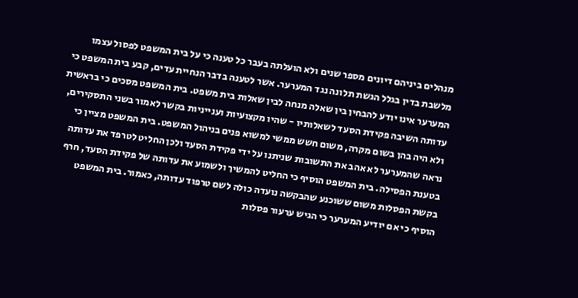מנהלים ביניהם דיונים מספר שנים ולא הועלתה בעבר כל טענה כי על בית המשפט לפסול עצמו מלשבת בדין בגלל הגשת תלונה נגד המערער. אשר לטענה בדבר הנחיית עדים, קבע בית המשפט כי המערער אינו יודע להבחין בין שאלה מנחה לבין שאלות בית משפט. בית המשפט מסכים כי בראשית עדותה השיבה פקידת הסעד לשאלותיו - שהיו מקצועיות וענייניות בקשר לאמור בשני התסקירים, ולא היה בהן בשום מקרה, משום חשש ממשי למשוא פנים בניהול המשפט. בית המשפט מציין כי נראה שהמערער לא אהב את התשובות שניתנו על ידי פקידת הסעד ולכן החליט לטרפד את עדותה בטענת הפסילה. בית המשפט הוסיף כי החליט להמשיך ולשמוע את עדותה של פקידת הסעד, חרף בקשת הפסלות משום ששוכנע שהבקשה נועדה כולה לשם טרפוד עדותה, כאמור. בית המשפט הוסיף כי אם יודיע המערער כי הגיש ערעור פסלות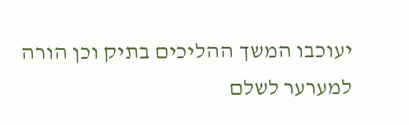יעוכבו המשך ההליכים בתיק וכן הורה למערער לשלם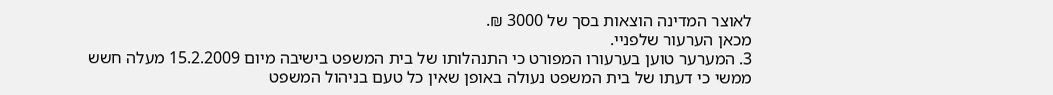לאוצר המדינה הוצאות בסך של 3000 ₪.
מכאן הערעור שלפניי.
3. המערער טוען בערעורו המפורט כי התנהלותו של בית המשפט בישיבה מיום 15.2.2009 מעלה חשש ממשי כי דעתו של בית המשפט נעולה באופן שאין כל טעם בניהול המשפט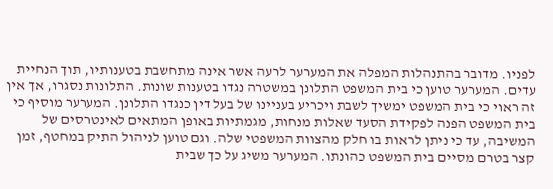לפניו. מדובר בהתנהלות המפלה את המערער לרעה אשר אינה מתחשבת בטענותיו, תוך הנחיית עדים. המערער טוען כי בית המשפט התלונן במשטרה נגדו בטענות שונות. התלונות נסגרו, אך אין זה ראוי כי בית המשפט ימשיך לשבת ויכריע בעניינו של בעל דין כנגדו התלונן. המערער מוסיף כי בית המשפט הפנה לפקידת הסעד שאלות מנחות, מגמתיות באופן המתאים לאינטרסים של המשיבה, עד כי ניתן לראות בו חלק מהצוות המשפטי שלה. וגם טוען לניהול התיק במחטף, זמן קצר בטרם מסיים בית המשפט כהונתו. המערער משיג על כך שבית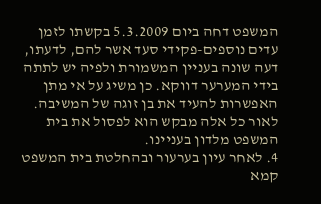המשפט דחה ביום 5.3.2009 בקשתו לזמן עדים נוספים-פקידי סעד אשר להם, לדעתו, דעה שונה בעניין המשמורת ולפיה יש לתתה בידי המערער דווקא. כן משיג על אי מתן האפשרות להעיד את בן זוגה של המשיבה. לאור כל אלה מבקש הוא לפסול את בית המשפט מלדון בעניינו.
4. לאחר עיון בערעור ובהחלטת בית המשפט קמא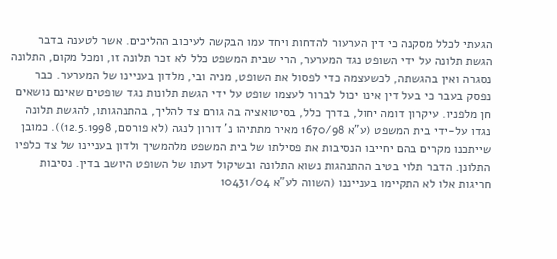הגעתי לכלל מסקנה כי דין הערעור להדחות ויחד עמו הבקשה לעיכוב ההליכים. אשר לטענה בדבר הגשת תלונה על ידי השופט נגד המערער, הרי שבית המשפט כלל לא זכר תלונה זו, ומכל מקום, התלונה נסגרה ואין בהגשתה, לכשעצמה כדי לפסול את השופט, מניה ובי, מלדון בעניינו של המערער. כבר נפסק בעבר כי בעל דין אינו יכול לברור לעצמו שופט על ידי הגשת תלונות נגד שופטים שאינם נושאים חן מלפניו. עיקרון דומה יחול, בדרך כלל, בסיטואציה בה גורם צד להליך, בהתנהגותו, להגשת תלונה נגדו על-ידי בית המשפט (ע"א 1670/98 מאיר מתתיהו נ' דורון לנגה (לא פורסם, 12.5.1998)). כמובן שייתכנו מקרים בהם יחייבו הנסיבות את פסילתו של בית המשפט מלהמשיך ולדון בעניינו של צד כלפיו התלונן. הדבר תלוי בטיב ההתנהגות נשוא התלונה ובשיקול דעתו של השופט היושב בדין. נסיבות חריגות אלו לא התקיימו בענייננו (השווה לע"א 10431/04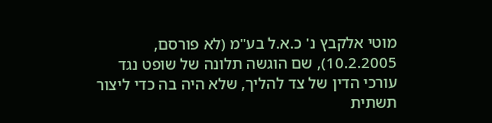מוטי אלקבץ נ' כ.א.ל בע"מ (לא פורסם, 10.2.2005), שם הוגשה תלונה של שופט נגד עורכי הדין של צד להליך, שלא היה בה כדי ליצור תשתית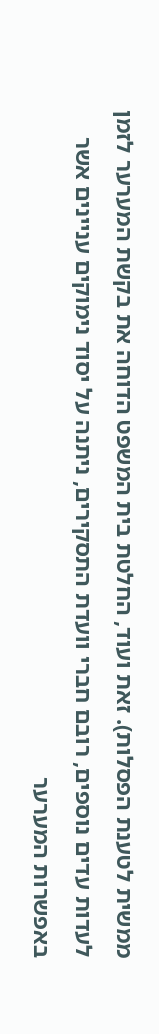ממשית לטענת הפסלות). זאת ועוד, החלטת בית המשפט הדוחה את בקשת המערער לזמן לעדות עדים נוספים, רובם חברי וועדת התסקירים, ניתנה על יסוד נימוקים עניינים אשר באפשרות המערער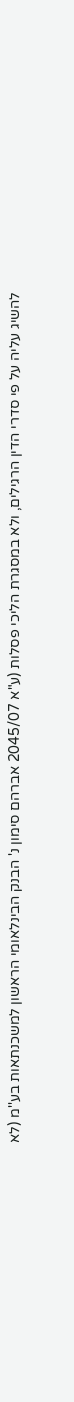להשיג עליה על פי סדרי הדין הרגילים, ולא במסגרת הליכי פסלות (ע"א 2045/07 אברהם סימון נ' הבנק הבינלאומי הראשון למשכנתאות בע''מ (לא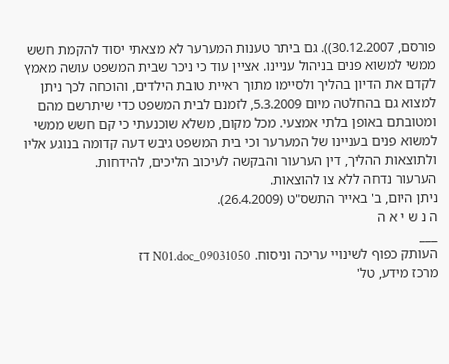פורסם, 30.12.2007)). גם ביתר טענות המערער לא מצאתי יסוד להקמת חשש ממשי למשוא פנים בניהול עניינו. אציין עוד כי ניכר שבית המשפט עושה מאמץ לקדם את הדיון בהליך ולסיימו מתוך ראיית טובת הילדים, והוכחה לכך ניתן למצוא גם בהחלטה מיום 5.3.2009, לזמנם לבית המשפט כדי שיתרשם מהם ומטובתם באופן בלתי אמצעי. מכל מקום, משלא שוכנעתי כי קם חשש ממשי למשוא פנים בעניינו של המערער וכי בית המשפט גיבש דעה קדומה בנוגע אליו ולתוצאות ההליך, דין הערעור והבקשה לעיכוב הליכים, להידחות.
הערעור נדחה ללא צו להוצאות.
ניתן היום, ב' באייר התשס"ט (26.4.2009).
ה נ ש י א ה
___
העותק כפוף לשינויי עריכה וניסוח. 09031050_N01.doc דז
מרכז מידע, טל'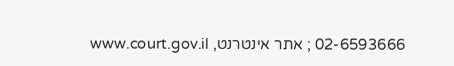02-6593666 ; אתר אינטרנט, www.court.gov.il